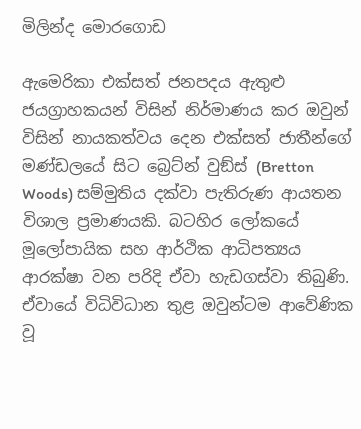මිලින්ද මොරගොඩ

ඇමෙරිකා එක්සත් ජනපදය ඇතුළු ජයග්‍රාහකයන් විසින් නිර්මාණය කර ඔවුන් විසින් නායකත්වය දෙන එක්සත් ජාතීන්ගේ මණ්ඩලයේ සිට බ්‍රෙට්න් වුඞ්ස් (Bretton Woods) සම්මුතිය දක්වා පැතිරුණ ආයතන විශාල ප්‍රමාණයකි. බටහිර ලෝකයේ මූලෝපායික සහ ආර්ථික ආධිපත්‍යය ආරක්ෂා වන පරිදි ඒවා හැඩගස්වා තිබුණි. ඒවායේ විධිවිධාන තුළ ඔවුන්ටම ආවේණික වූ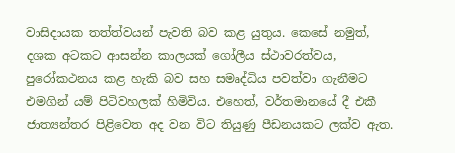වාසිදායක තත්ත්වයන් පැවති බව කළ යුතුය. කෙසේ නමුත්, දශක අටකට ආසන්න කාලයක් ගෝලීය ස්ථාවරත්වය, පුරෝකථනය කළ හැකි බව සහ සමෘද්ධිය පවත්වා ගැනීමට එමගින් යම් පිටිවහලක් හිමිවිය. එහෙත්, වර්තමානයේ දී එකී ජාත්‍යන්තර පිළිවෙත අද වන විට තියුණු පීඩනයකට ලක්ව ඇත.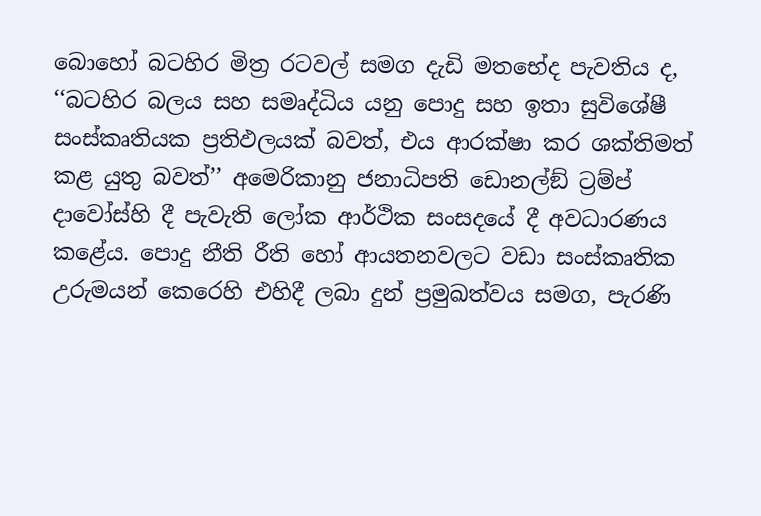බොහෝ බටහිර මිත්‍ර රටවල් සමග දැඩි මතභේද පැවතිය ද, ‘‘බටහිර බලය සහ සමෘද්ධිය යනු පොදු සහ ඉතා සුවිශේෂී සංස්කෘතියක ප්‍රතිඵලයක් බවත්, එය ආරක්ෂා කර ශක්තිමත් කළ යුතු බවත්’’ අමෙරිකානු ජනාධිපති ඩොනල්ඞ් ට්‍රම්ප් දාවෝස්හි දී පැවැති ලෝක ආර්ථික සංසදයේ දී අවධාරණය කළේය. පොදු නීති රීති හෝ ආයතනවලට වඩා සංස්කෘතික උරුමයන් කෙරෙහි එහිදී ලබා දුන් ප්‍රමුඛත්වය සමග, පැරණි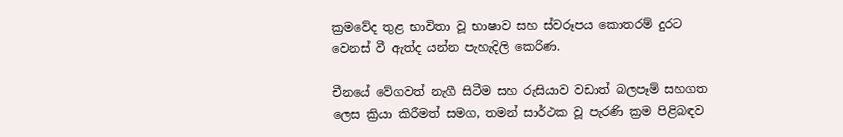ක්‍රමවේද තුළ භාවිතා වූ භාෂාව සහ ස්වරූපය කොතරම් දුරට වෙනස් වී ඇත්ද යන්න පැහැදිලි කෙරිණ.

චීනයේ වේගවත් නැගී සිටීම සහ රුසියාව වඩාත් බලපෑම් සහගත ලෙස ක්‍රියා කිරීමත් සමග, තමන් සාර්ථක වූ පැරණි ක්‍රම පිළිබඳව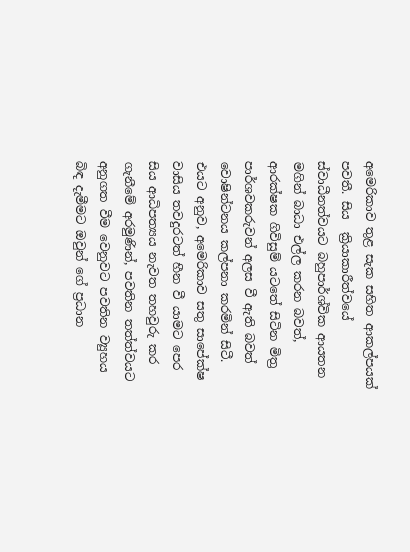අමෙරිකාව තුළ සැක සහිත ආකල්පයක් පවතී. සිය  ක්‍රියාකාරීත්වයේ ස්වාධීනත්වයට බහුපාර්ශ්වික ආයතන මගින් බාධා එල්ල කරන බවත්, ආරක්ෂක ගිවිසුම් යටතේ සිටින මිත්‍ර පාර්ශවකරුවන් අලස වී ඇති බවත් වොෂින්ටනය කල්පනා කරමින් සිටී. එයට අනුව, අමෙරිකාව සතු සාපේක්ෂ වාසිය තවදුරටත් හීන වී යාමට පෙර සිය ආධිපත්‍යය නැවත තහවුරු කර ගැනීමේ අරමුණින්, පවතින තත්ත්වයට අනුගත වීම වෙනුවට පවතින ව්‍යුහය බිඳ දැමීමට ඔවුන් ගේ ප්‍රධාන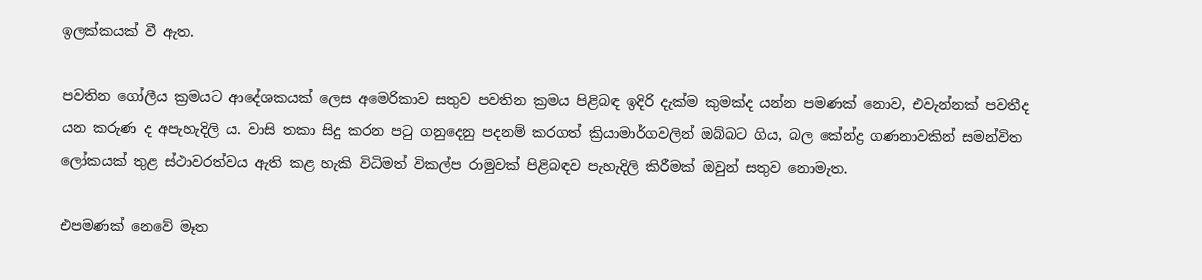ඉලක්කයක් වී ඇත.

පවතින ගෝලීය ක්‍රමයට ආදේශකයක් ලෙස අමෙරිකාව සතුව පවතින ක්‍රමය පිළිබඳ ඉදිරි දැක්ම කුමක්ද යන්න පමණක් නොව, එවැන්නක් පවතීද යන කරුණ ද අපැහැදිලි ය. වාසි තකා සිදු කරන පටු ගනුදෙනු පදනම් කරගත් ක්‍රියාමාර්ගවලින් ඔබ්බට ගිය, බල කේන්ද්‍ර ගණනාවකින් සමන්විත ලෝකයක් තුළ ස්ථාවරත්වය ඇති කළ හැකි විධිමත් විකල්ප රාමුවක් පිළිබඳව පැහැදිලි කිරීමක් ඔවුන් සතුව නොමැත.

එපමණක් නෙවේ මෑත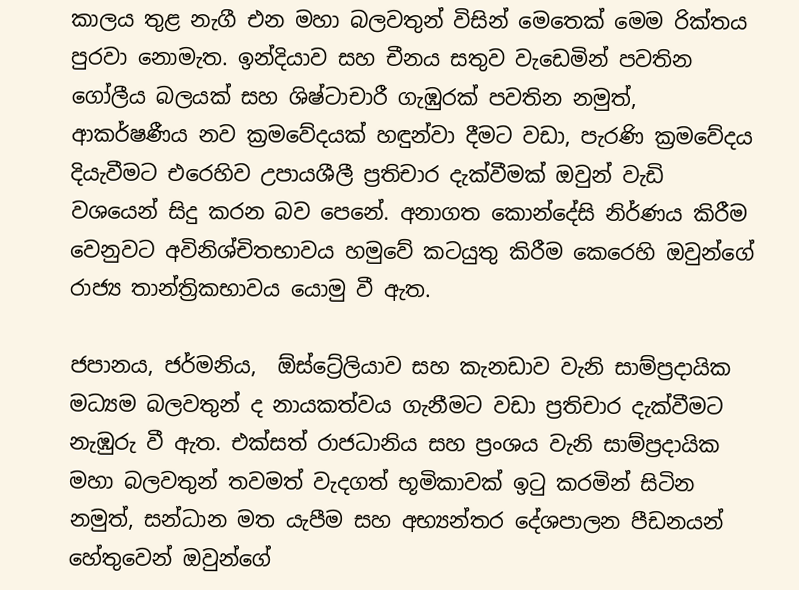කාලය තුළ නැගී එන මහා බලවතුන් විසින් මෙතෙක් මෙම රික්තය පුරවා නොමැත. ඉන්දියාව සහ චීනය සතුව වැඩෙමින් පවතින ගෝලීය බලයක් සහ ශිෂ්ටාචාරී ගැඹුරක් පවතින නමුත්, ආකර්ෂණීය නව ක්‍රමවේදයක් හඳුන්වා දීමට වඩා, පැරණි ක්‍රමවේදය දියැවීමට එරෙහිව උපායශීලී ප්‍රතිචාර දැක්වීමක් ඔවුන් වැඩි වශයෙන් සිදු කරන බව පෙනේ. අනාගත කොන්දේසි නිර්ණය කිරීම වෙනුවට අවිනිශ්චිතභාවය හමුවේ කටයුතු කිරීම කෙරෙහි ඔවුන්ගේ රාජ්‍ය තාන්ත්‍රිකභාවය යොමු වී ඇත.

ජපානය, ජර්මනිය,  ඕස්ට්‍රේලියාව සහ කැනඩාව වැනි සාම්ප්‍රදායික මධ්‍යම බලවතුන් ද නායකත්වය ගැනීමට වඩා ප්‍රතිචාර දැක්වීමට නැඹුරු වී ඇත. එක්සත් රාජධානිය සහ ප්‍රංශය වැනි සාම්ප්‍රදායික මහා බලවතුන් තවමත් වැදගත් භූමිකාවක් ඉටු කරමින් සිටින නමුත්, සන්ධාන මත යැපීම සහ අභ්‍යන්තර දේශපාලන පීඩනයන් හේතුවෙන් ඔවුන්ගේ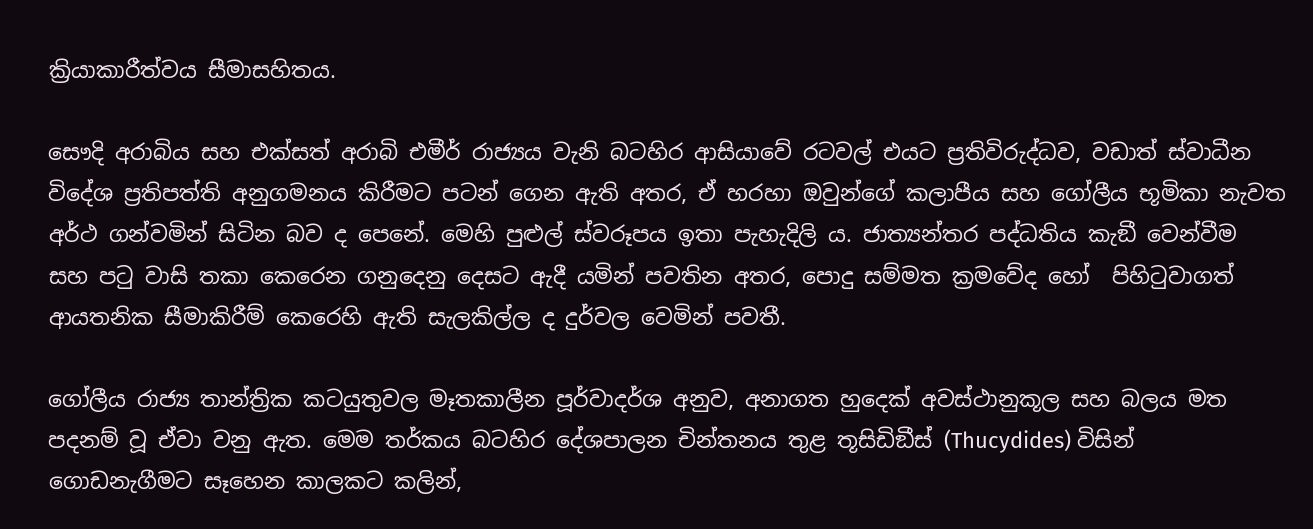ක්‍රියාකාරීත්වය සීමාසහිතය.

සෞදි අරාබිය සහ එක්සත් අරාබි එමීර් රාජ්‍යය වැනි බටහිර ආසියාවේ රටවල් එයට ප්‍රතිවිරුද්ධව, වඩාත් ස්වාධීන විදේශ ප්‍රතිපත්ති අනුගමනය කිරීමට පටන් ගෙන ඇති අතර, ඒ හරහා ඔවුන්ගේ කලාපීය සහ ගෝලීය භූමිකා නැවත අර්ථ ගන්වමින් සිටින බව ද පෙනේ. මෙහි පුළුල් ස්වරූපය ඉතා පැහැදිලි ය. ජාත්‍යන්තර පද්ධතිය කැඞී වෙන්වීම සහ පටු වාසි තකා කෙරෙන ගනුදෙනු දෙසට ඇදී යමින් පවතින අතර, පොදු සම්මත ක්‍රමවේද හෝ  පිහිටුවාගත් ආයතනික සීමාකිරීම් කෙරෙහි ඇති සැලකිල්ල ද දුර්වල වෙමින් පවතී.

ගෝලීය රාජ්‍ය තාන්ත්‍රික කටයුතුවල මෑතකාලීන පූර්වාදර්ශ අනුව, අනාගත හුදෙක් අවස්ථානුකූල සහ බලය මත පදනම් වූ ඒවා වනු ඇත. මෙම තර්කය බටහිර දේශපාලන චින්තනය තුළ තූසිඩිඞීස් (Thucydides) විසින් ගොඩනැගීමට සෑහෙන කාලකට කලින්,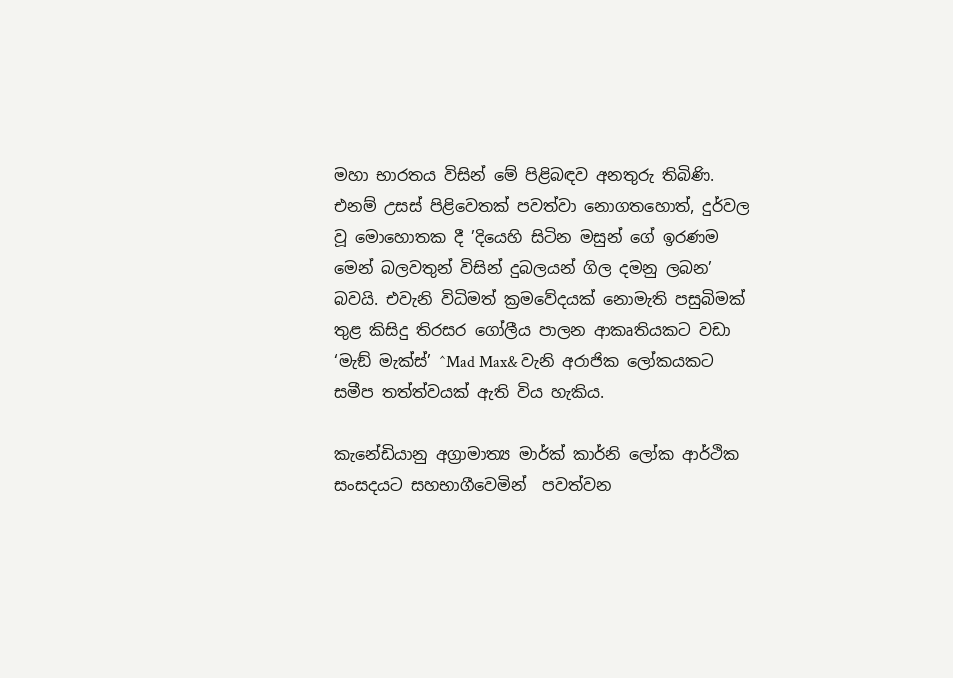මහා භාරතය විසින් මේ පිළිබඳව අනතුරු තිබිණි. එනම් උසස් පිළිවෙතක් පවත්වා නොගතහොත්, දුර්වල වූ මොහොතක දී ’දියෙහි සිටින මසුන් ගේ ඉරණම මෙන් බලවතුන් විසින් දුබලයන් ගිල දමනු ලබන’ බවයි. එවැනි විධිමත් ක්‍රමවේදයක් නොමැති පසුබිමක් තුළ කිසිදු තිරසර ගෝලීය පාලන ආකෘතියකට වඩා ‘මැඞ් මැක්ස්’ ^Mad Max& වැනි අරාජික ලෝකයකට සමීප තත්ත්වයක් ඇති විය හැකිය.

කැනේඩියානු අග්‍රාමාත්‍ය මාර්ක් කාර්නි ලෝක ආර්ථික සංසදයට සහභාගීවෙමින්  පවත්වන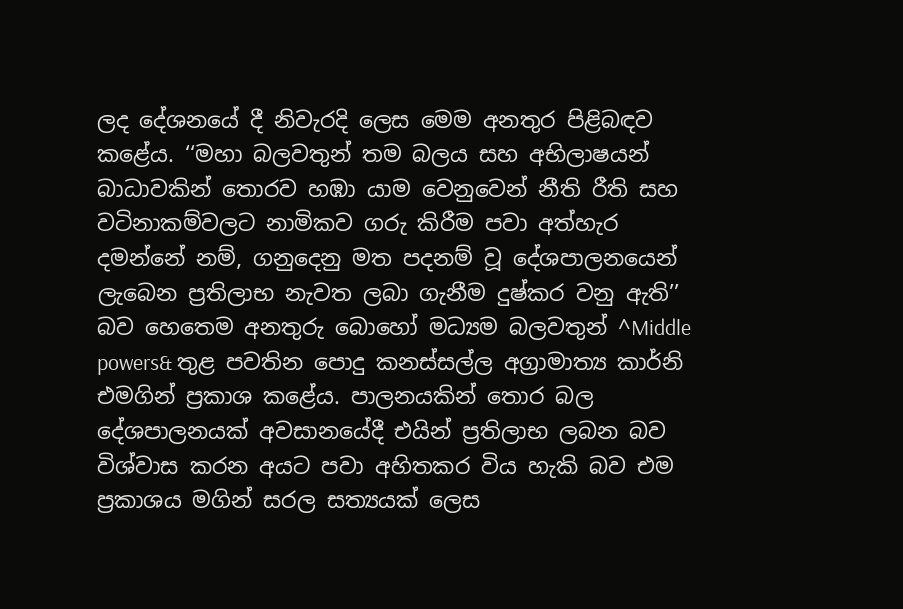ලද දේශනයේ දී නිවැරදි ලෙස මෙම අනතුර පිළිබඳව කළේය. ‘‘මහා බලවතුන් තම බලය සහ අභිලාෂයන් බාධාවකින් තොරව හඹා යාම වෙනුවෙන් නීති රීති සහ වටිනාකම්වලට නාමිකව ගරු කිරීම පවා අත්හැර දමන්නේ නම්, ගනුදෙනු මත පදනම් වූ දේශපාලනයෙන් ලැබෙන ප්‍රතිලාභ නැවත ලබා ගැනීම දුෂ්කර වනු ඇති’’ බව හෙතෙම අනතුරු බොහෝ මධ්‍යම බලවතුන් ^Middle powers& තුළ පවතින පොදු කනස්සල්ල අග්‍රාමාත්‍ය කාර්නි එමගින් ප්‍රකාශ කළේය. පාලනයකින් තොර බල දේශපාලනයක් අවසානයේදී එයින් ප්‍රතිලාභ ලබන බව විශ්වාස කරන අයට පවා අහිතකර විය හැකි බව එම ප්‍රකාශය මගින් සරල සත්‍යයක් ලෙස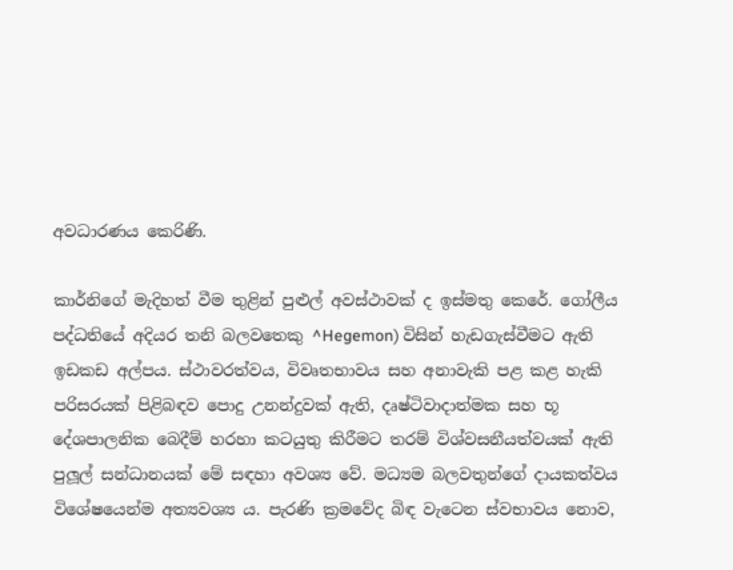අවධාරණය කෙරිණි.

කාර්නිගේ මැදිහත් වීම තුළින් පුළුල් අවස්ථාවක් ද ඉස්මතු කෙරේ. ගෝලීය පද්ධතියේ අදියර තනි බලවතෙකු ^Hegemon) විසින් හැඩගැස්වීමට ඇති ඉඩකඩ අල්පය. ස්ථාවරත්වය, විවෘතභාවය සහ අනාවැකි පළ කළ හැකි පරිසරයක් පිළිබඳව පොදු උනන්දුවක් ඇති, දෘෂ්ටිවාදාත්මක සහ භූ දේශපාලනික බෙදීම් හරහා කටයුතු කිරීමට තරම් විශ්වසනීයත්වයක් ඇති පුලූල් සන්ධානයක් මේ සඳහා අවශ්‍ය වේ. මධ්‍යම බලවතුන්ගේ දායකත්වය විශේෂයෙන්ම අත්‍යවශ්‍ය ය. පැරණි ක්‍රමවේද බිඳ වැටෙන ස්වභාවය නොව,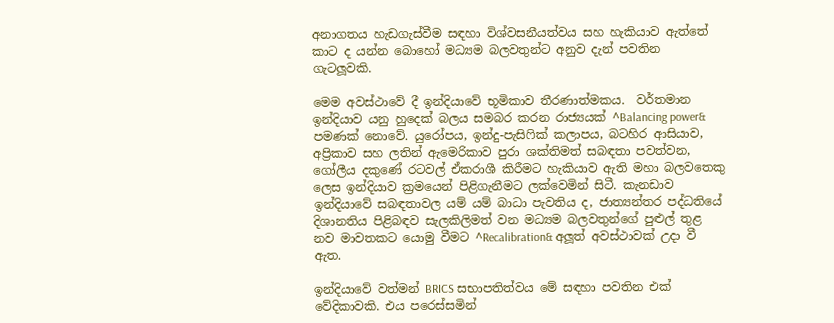අනාගතය හැඩගැස්වීම සඳහා විශ්වසනීයත්වය සහ හැකියාව ඇත්තේ කාට ද යන්න බොහෝ මධ්‍යම බලවතුන්ට අනුව දැන් පවතින ගැටලූවකි.

මෙම අවස්ථාවේ දී ඉන්දියාවේ භූමිකාව තීරණාත්මකය.  වර්තමාන ඉන්දියාව යනු හුදෙක් බලය සමබර කරන රාජ්‍යයක් ^Balancing power& පමණක් නොවේ. යුරෝපය, ඉන්දු-පැසිෆික් කලාපය, බටහිර ආසියාව, අප්‍රිකාව සහ ලතින් ඇමෙරිකාව පුරා ශක්තිමත් සබඳතා පවත්වන, ගෝලීය දකුණේ රටවල් ඒකරාශී කිරීමට හැකියාව ඇති මහා බලවතෙකු ලෙස ඉන්දියාව ක්‍රමයෙන් පිළිගැනීමට ලක්වෙමින් සිටී. කැනඩාව ඉන්දියාවේ සබඳතාවල යම් යම් බාධා පැවතිය ද, ජාත්‍යන්තර පද්ධතියේ දිශානතිය පිළිබඳව සැලකිලිමත් වන මධ්‍යම බලවතුන්ගේ පුළුල් තුළ නව මාවතකට යොමු වීමට ^Recalibration& අලූත් අවස්ථාවක් උදා වී ඇත.

ඉන්දියාවේ වත්මන් BRICS සභාපතිත්වය මේ සඳහා පවතින එක් වේදිකාවකි. එය පරෙස්සමින්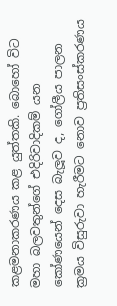කළමනාකරණය කළ යුත්තකි. බොහෝ විට මහා බලවතුන්ගේ එදිරිවාදිකම් යන කෝණයෙන් දෙස බැලූව ද, ගෝලීය පාලන ක්‍රමය විසුරුවා හැරීමට නොව ප්‍රතිසංස්කරණය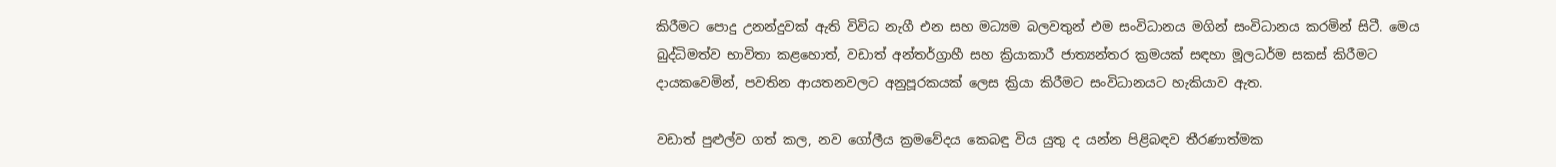කිරීමට පොදු උනන්දුවක් ඇති විවිධ නැගී එන සහ මධ්‍යම බලවතුන් එම සංවිධානය මගින් සංවිධානය කරමින් සිටී. මෙය බුද්ධිමත්ව භාවිතා කළහොත්, වඩාත් අන්තර්ග්‍රාහී සහ ක්‍රියාකාරී ජාත්‍යන්තර ක්‍රමයක් සඳහා මූලධර්ම සකස් කිරීමට දායකවෙමින්, පවතින ආයතනවලට අනුපූරකයක් ලෙස ක්‍රියා කිරීමට සංවිධානයට හැකියාව ඇත.

වඩාත් පුළුල්ව ගත් කල, නව ගෝලීය ක්‍රමවේදය කෙබඳු විය යුතු ද යන්න පිළිබඳව තීරණාත්මක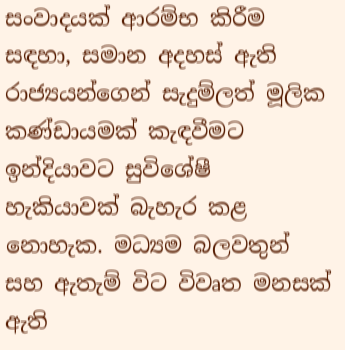සංවාදයක් ආරම්භ කිරීම සඳහා, සමාන අදහස් ඇති රාජ්‍යයන්ගෙන් සැදුම්ලත් මූලික කණ්ඩායමක් කැඳවීමට ඉන්දියාවට සුවිශේෂී හැකියාවක් බැහැර කළ නොහැක. මධ්‍යම බලවතුන් සහ ඇතැම් විට විවෘත මනසක් ඇති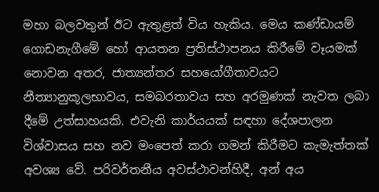මහා බලවතුන් ඊට ඇතුළත් විය හැකිය. මෙය කණ්ඩායම් ගොඩනැගීමේ හෝ ආයතන ප්‍රතිස්ථාපනය කිරීමේ වෑයමක් නොවන අතර, ජාත්‍යන්තර සහයෝගීතාවයට නීත්‍යානුකූලභාවය, සමබරතාවය සහ අරමුණක් නැවත ලබා දීමේ උත්සාහයකි. එවැනි කාර්යයක් සඳහා දේශපාලන විශ්වාසය සහ නව මංපෙත් කරා ගමන් කිරීමට කැමැත්තක් අවශ්‍ය වේ. පරිවර්තනීය අවස්ථාවන්හිදී, අන් අය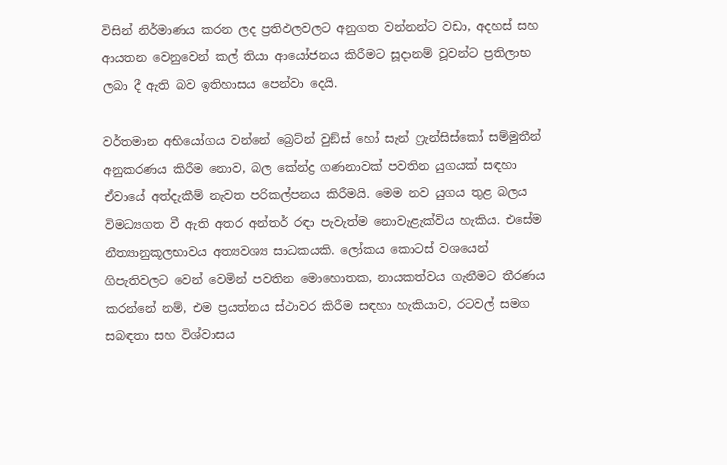විසින් නිර්මාණය කරන ලද ප්‍රතිඵලවලට අනුගත වන්නන්ට වඩා, අදහස් සහ ආයතන වෙනුවෙන් කල් තියා ආයෝජනය කිරීමට සූදානම් වූවන්ට ප්‍රතිලාභ ලබා දී ඇති බව ඉතිහාසය පෙන්වා දෙයි.

වර්තමාන අභියෝගය වන්නේ බ්‍රෙට්න් වුඞ්ස් හෝ සැන් ෆ්‍රැන්සිස්කෝ සම්මුතීන් අනුකරණය කිරීම නොව, බල කේන්ද්‍ර ගණනාවක් පවතින යුගයක් සඳහා ඒවායේ අත්දැකීම් නැවත පරිකල්පනය කිරීමයි. මෙම නව යුගය තුළ බලය විමධ්‍යගත වී ඇති අතර අන්තර් රඳා පැවැත්ම නොවැළැක්විය හැකිය. එසේම නීත්‍යානුකූලභාවය අත්‍යවශ්‍ය සාධකයකි. ලෝකය කොටස් වශයෙන් ගිපැතිවලට වෙන් වෙමින් පවතින මොහොතක, නායකත්වය ගැනීමට තීරණය කරන්නේ නම්, එම ප්‍රයත්නය ස්ථාවර කිරීම සඳහා හැකියාව, රටවල් සමග සබඳතා සහ විශ්වාසය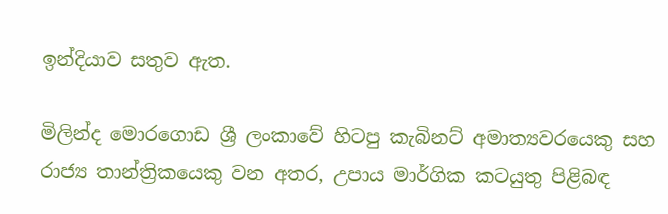ඉන්දියාව සතුව ඇත.

මිලින්ද මොරගොඩ ශ්‍රී ලංකාවේ හිටපු කැබිනට් අමාත්‍යවරයෙකු සහ රාජ්‍ය තාන්ත්‍රිකයෙකු වන අතර, උපාය මාර්ගික කටයුතු පිළිබඳ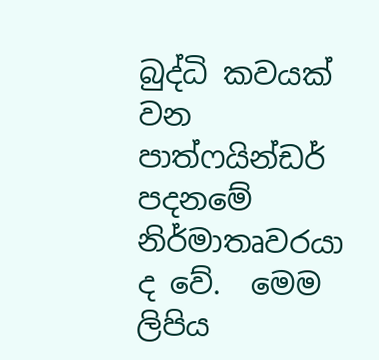බුද්ධි කවයක් වන පාත්ෆයින්ඩර් පදනමේ නිර්මාතෘවරයා ද වේ.  මෙම ලිපිය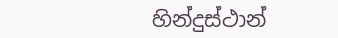හින්දුස්ථාන්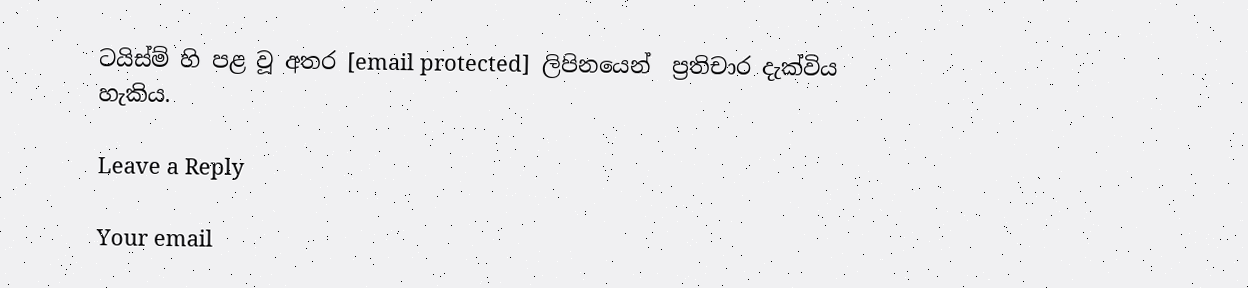ටයිස්ම් හි පළ වූ අතර [email protected]  ලිපිනයෙන්  ප්‍රතිචාර දැක්විය හැකිය.

Leave a Reply

Your email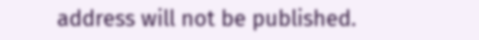address will not be published.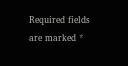Required fields are marked *